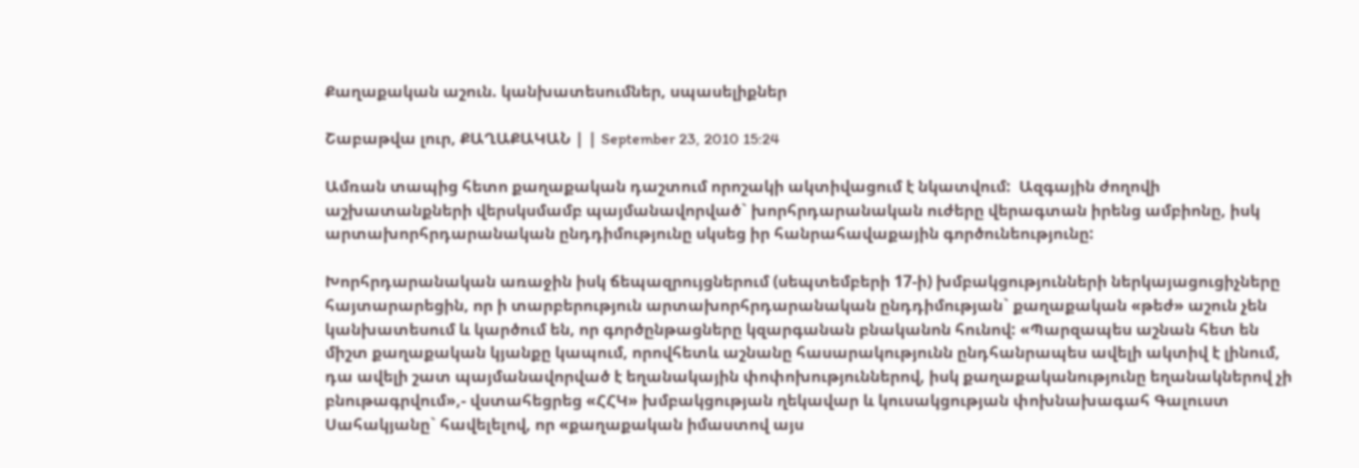Քաղաքական աշուն. կանխատեսումներ, սպասելիքներ

Շաբաթվա լուր, ՔԱՂԱՔԱԿԱՆ | | September 23, 2010 15:24

Ամռան տապից հետո քաղաքական դաշտում որոշակի ակտիվացում է նկատվում:  Ազգային ժողովի աշխատանքների վերսկսմամբ պայմանավորված` խորհրդարանական ուժերը վերագտան իրենց ամբիոնը, իսկ արտախորհրդարանական ընդդիմությունը սկսեց իր հանրահավաքային գործունեությունը:

Խորհրդարանական առաջին իսկ ճեպազրույցներում (սեպտեմբերի 17-ի) խմբակցությունների ներկայացուցիչները հայտարարեցին, որ ի տարբերություն արտախորհրդարանական ընդդիմության` քաղաքական «թեժ» աշուն չեն կանխատեսում և կարծում են, որ գործընթացները կզարգանան բնականոն հունով: «Պարզապես աշնան հետ են միշտ քաղաքական կյանքը կապում, որովհետև աշնանը հասարակությունն ընդհանրապես ավելի ակտիվ է լինում, դա ավելի շատ պայմանավորված է եղանակային փոփոխություններով, իսկ քաղաքականությունը եղանակներով չի բնութագրվում»,- վստահեցրեց «ՀՀԿ» խմբակցության ղեկավար և կուսակցության փոխնախագահ Գալուստ Սահակյանը` հավելելով, որ «քաղաքական իմաստով այս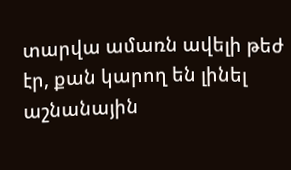տարվա ամառն ավելի թեժ էր, քան կարող են լինել աշնանային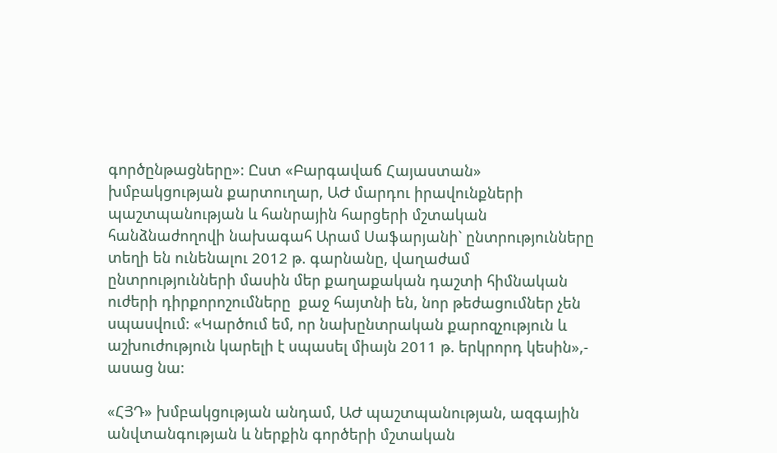գործընթացները»: Ըստ «Բարգավաճ Հայաստան» խմբակցության քարտուղար, ԱԺ մարդու իրավունքների պաշտպանության և հանրային հարցերի մշտական հանձնաժողովի նախագահ Արամ Սաֆարյանի` ընտրությունները տեղի են ունենալու 2012 թ. գարնանը, վաղաժամ ընտրությունների մասին մեր քաղաքական դաշտի հիմնական ուժերի դիրքորոշումները  քաջ հայտնի են, նոր թեժացումներ չեն սպասվում: «Կարծում եմ, որ նախընտրական քարոզչություն և աշխուժություն կարելի է սպասել միայն 2011 թ. երկրորդ կեսին»,- ասաց նա:

«ՀՅԴ» խմբակցության անդամ, ԱԺ պաշտպանության, ազգային անվտանգության և ներքին գործերի մշտական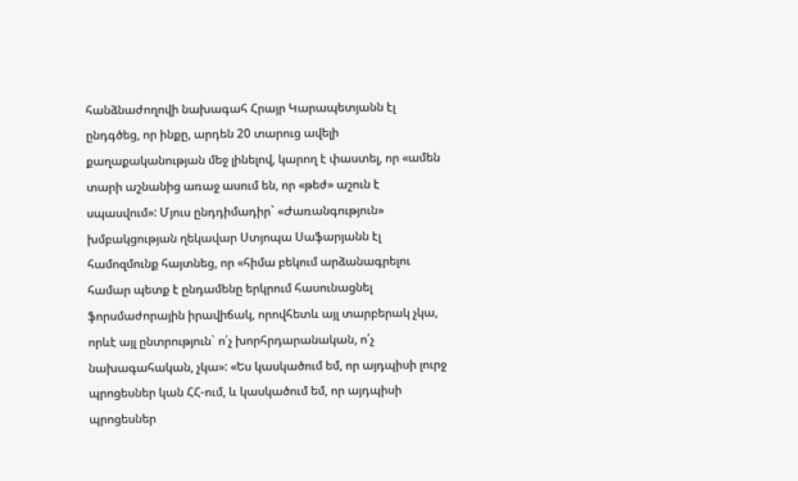հանձնաժողովի նախագահ Հրայր Կարապետյանն էլ ընդգծեց, որ ինքը, արդեն 20 տարուց ավելի քաղաքականության մեջ լինելով, կարող է փաստել, որ «ամեն տարի աշնանից առաջ ասում են, որ «թեժ» աշուն է սպասվում»: Մյուս ընդդիմադիր` «Ժառանգություն» խմբակցության ղեկավար Ստյոպա Սաֆարյանն էլ համոզմունք հայտնեց, որ «հիմա բեկում արձանագրելու համար պետք է ընդամենը երկրում հասունացնել ֆորսմաժորային իրավիճակ, որովհետև այլ տարբերակ չկա, որևէ այլ ընտրություն` ո՛չ խորհրդարանական, ո՛չ նախագահական, չկա»: «Ես կասկածում եմ, որ այդպիսի լուրջ պրոցեսներ կան ՀՀ-ում, և կասկածում եմ, որ այդպիսի պրոցեսներ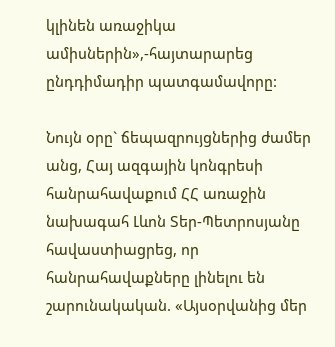կլինեն առաջիկա ամիսներին»,-հայտարարեց ընդդիմադիր պատգամավորը:

Նույն օրը` ճեպազրույցներից ժամեր անց, Հայ ազգային կոնգրեսի հանրահավաքում ՀՀ առաջին նախագահ Լևոն Տեր-Պետրոսյանը հավաստիացրեց, որ հանրահավաքները լինելու են շարունակական. «Այսօրվանից մեր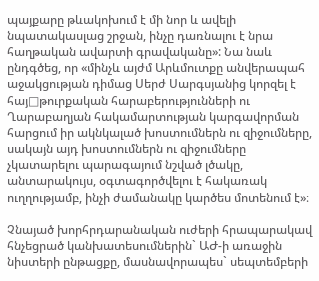պայքարը թևակոխում է մի նոր և ավելի նպատակասլաց շրջան, ինչը դառնալու է նրա հաղթական ավարտի գրավականը»: Նա նաև ընդգծեց, որ «մինչև այժմ Արևմուտքը անվերապահ աջակցության դիմաց Սերժ Սարգսյանից կորզել է հայ□թուրքական հարաբերությունների ու Ղարաբաղյան հակամարտության կարգավորման հարցում իր ակնկալած խոստումներն ու զիջումները,  սակայն այդ խոստումներն ու զիջումները չկատարելու պարագայում նշված լծակը, անտարակույս, օգտագործվելու է հակառակ ուղղությամբ, ինչի ժամանակը կարծես մոտենում է»։

Չնայած խորհրդարանական ուժերի հրապարակավ հնչեցրած կանխատեսումներին` ԱԺ-ի առաջին նիստերի ընթացքը, մասնավորապես` սեպտեմբերի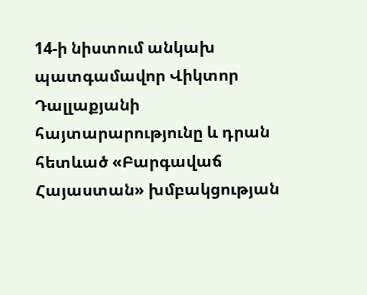14-ի նիստում անկախ պատգամավոր Վիկտոր Դալլաքյանի հայտարարությունը և դրան հետևած «Բարգավաճ Հայաստան» խմբակցության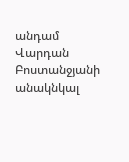անդամ Վարդան Բոստանջյանի անակնկալ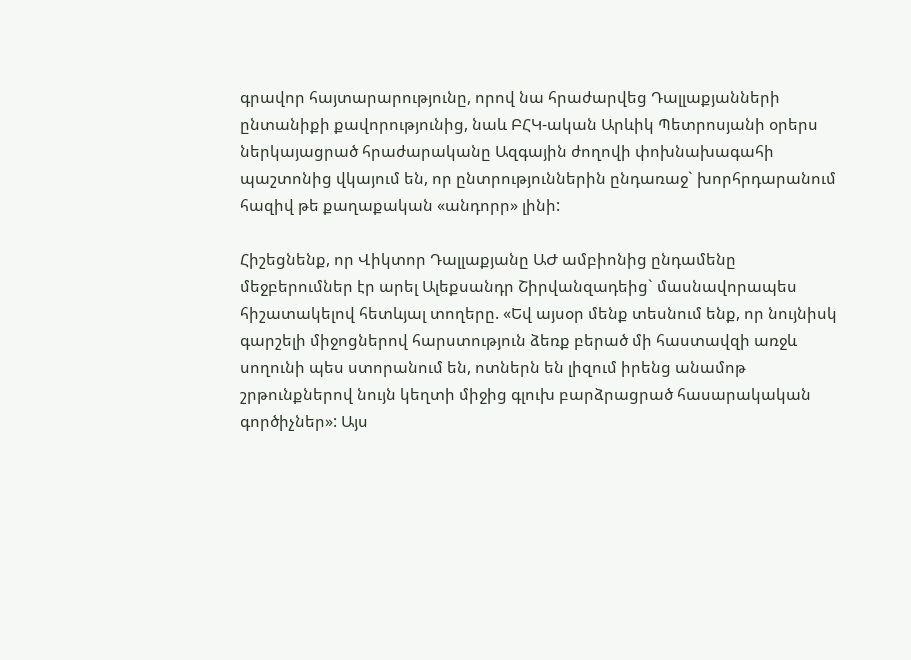գրավոր հայտարարությունը, որով նա հրաժարվեց Դալլաքյանների ընտանիքի քավորությունից, նաև ԲՀԿ-ական Արևիկ Պետրոսյանի օրերս ներկայացրած հրաժարականը Ազգային ժողովի փոխնախագահի պաշտոնից վկայում են, որ ընտրություններին ընդառաջ` խորհրդարանում հազիվ թե քաղաքական «անդորր» լինի:

Հիշեցնենք, որ Վիկտոր Դալլաքյանը ԱԺ ամբիոնից ընդամենը մեջբերումներ էր արել Ալեքսանդր Շիրվանզադեից` մասնավորապես հիշատակելով հետևյալ տողերը. «Եվ այսօր մենք տեսնում ենք, որ նույնիսկ գարշելի միջոցներով հարստություն ձեռք բերած մի հաստավզի առջև սողունի պես ստորանում են, ոտներն են լիզում իրենց անամոթ շրթունքներով նույն կեղտի միջից գլուխ բարձրացրած հասարակական գործիչներ»: Այս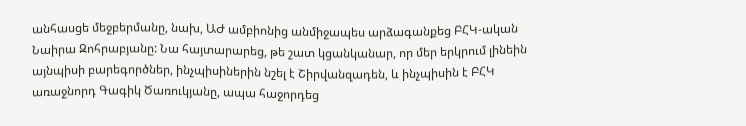անհասցե մեջբերմանը, նախ, ԱԺ ամբիոնից անմիջապես արձագանքեց ԲՀԿ-ական Նաիրա Զոհրաբյանը: Նա հայտարարեց, թե շատ կցանկանար, որ մեր երկրում լինեին այնպիսի բարեգործներ, ինչպիսիներին նշել է Շիրվանզադեն, և ինչպիսին է ԲՀԿ առաջնորդ Գագիկ Ծառուկյանը, ապա հաջորդեց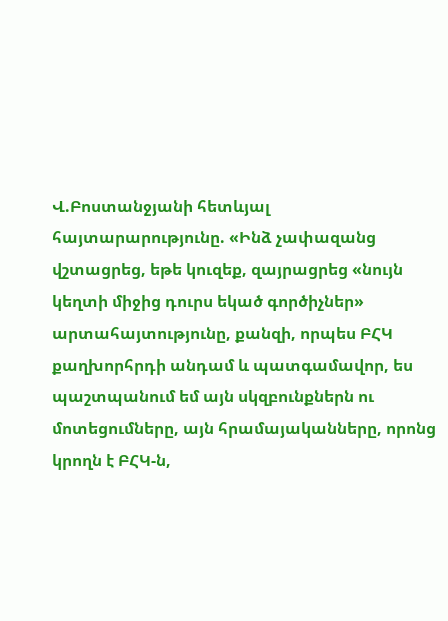Վ.Բոստանջյանի հետևյալ հայտարարությունը. «Ինձ չափազանց վշտացրեց, եթե կուզեք, զայրացրեց «նույն կեղտի միջից դուրս եկած գործիչներ» արտահայտությունը, քանզի, որպես ԲՀԿ քաղխորհրդի անդամ և պատգամավոր, ես պաշտպանում եմ այն սկզբունքներն ու մոտեցումները, այն հրամայականները, որոնց կրողն է ԲՀԿ-ն,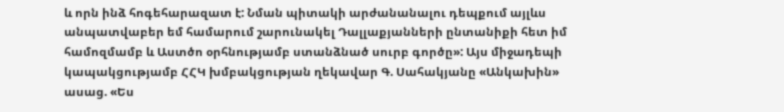և որն ինձ հոգեհարազատ է: Նման պիտակի արժանանալու դեպքում այլևս անպատվաբեր եմ համարում շարունակել Դալլաքյանների ընտանիքի հետ իմ համոզմամբ և Աստծո օրհնությամբ ստանձնած սուրբ գործը»: Այս միջադեպի կապակցությամբ ՀՀԿ խմբակցության ղեկավար Գ. Սահակյանը «Անկախին» ասաց. «Ես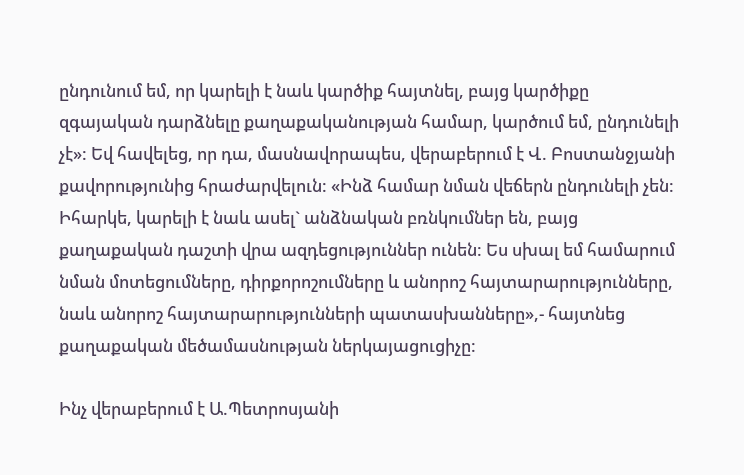ընդունում եմ, որ կարելի է նաև կարծիք հայտնել, բայց կարծիքը  զգայական դարձնելը քաղաքականության համար, կարծում եմ, ընդունելի չէ»: Եվ հավելեց, որ դա, մասնավորապես, վերաբերում է Վ. Բոստանջյանի քավորությունից հրաժարվելուն: «Ինձ համար նման վեճերն ընդունելի չեն: Իհարկե, կարելի է նաև ասել` անձնական բռնկումներ են, բայց քաղաքական դաշտի վրա ազդեցություններ ունեն: Ես սխալ եմ համարում նման մոտեցումները, դիրքորոշումները և անորոշ հայտարարությունները, նաև անորոշ հայտարարությունների պատասխանները»,- հայտնեց քաղաքական մեծամասնության ներկայացուցիչը:

Ինչ վերաբերում է Ա.Պետրոսյանի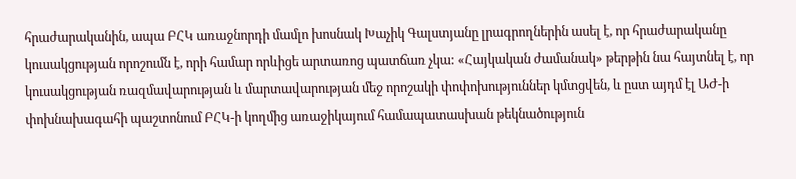հրաժարականին, ապա ԲՀԿ առաջնորդի մամլո խոսնակ Խաչիկ Գալստյանը լրագրողներին ասել է, որ հրաժարականը կուսակցության որոշումն է, որի համար որևիցե արտառոց պատճառ չկա: «Հայկական ժամանակ» թերթին նա հայտնել է, որ կուսակցության ռազմավարության և մարտավարության մեջ որոշակի փոփոխություններ կմտցվեն, և ըստ այդմ էլ ԱԺ-ի փոխնախագահի պաշտոնում ԲՀԿ-ի կողմից առաջիկայում համապատասխան թեկնածություն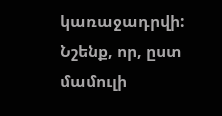կառաջադրվի: Նշենք, որ, ըստ մամուլի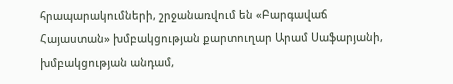հրապարակումների, շրջանառվում են «Բարգավաճ Հայաստան» խմբակցության քարտուղար Արամ Սաֆարյանի, խմբակցության անդամ,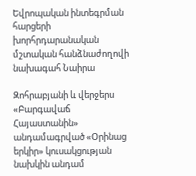Եվրոպական ինտեգրման հարցերի խորհրդարանական մշտական հանձնաժողովի նախագահ Նաիրա

Զոհրաբյանի և վերջերս «Բարգավաճ Հայաստանին» անդամագրված «Օրինաց երկիր» կուսակցության նախկին անդամ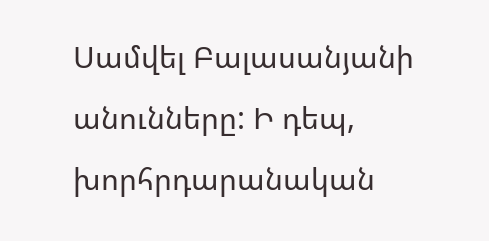Սամվել Բալասանյանի անունները: Ի դեպ, խորհրդարանական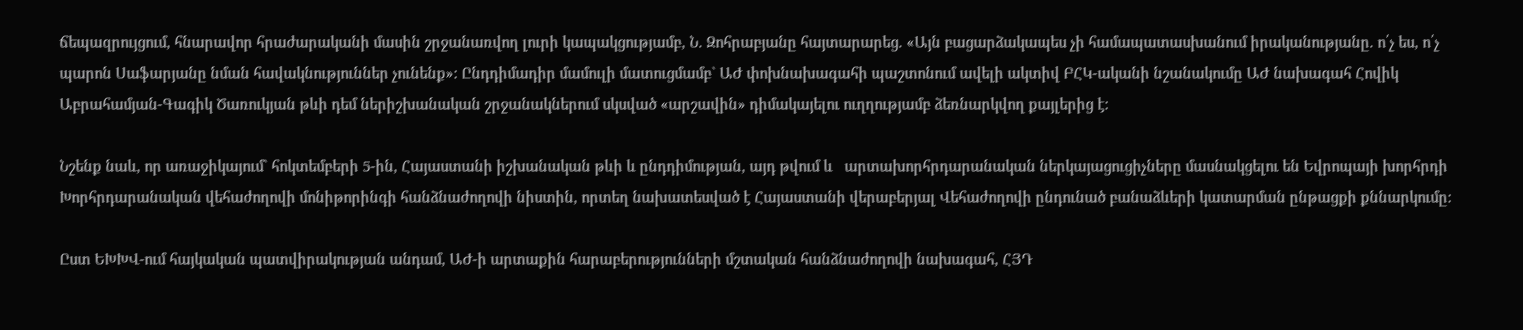ճեպազրույցում, հնարավոր հրաժարականի մասին շրջանառվող լուրի կապակցությամբ, Ն. Զոհրաբյանը հայտարարեց. «Այն բացարձակապես չի համապատասխանում իրականությանը. ո՛չ ես, ո՛չ պարոն Սաֆարյանը նման հավակնություններ չունենք»: Ընդդիմադիր մամուլի մատուցմամբ` ԱԺ փոխնախագահի պաշտոնում ավելի ակտիվ ԲՀԿ-ականի նշանակումը ԱԺ նախագահ Հովիկ Աբրահամյան-Գագիկ Ծառուկյան թևի դեմ ներիշխանական շրջանակներում սկսված «արշավին» դիմակայելու ուղղությամբ ձեռնարկվող քայլերից է:

Նշենք նաև, որ առաջիկայում` հոկտեմբերի 5-ին, Հայաստանի իշխանական թևի և ընդդիմության, այդ թվում և   արտախորհրդարանական ներկայացուցիչները մասնակցելու են Եվրոպայի խորհրդի Խորհրդարանական վեհաժողովի մոնիթորինգի հանձնաժողովի նիստին, որտեղ նախատեսված է Հայաստանի վերաբերյալ Վեհաժողովի ընդունած բանաձևերի կատարման ընթացքի քննարկումը:

Ըստ ԵԽԽՎ-ում հայկական պատվիրակության անդամ, ԱԺ-ի արտաքին հարաբերությունների մշտական հանձնաժողովի նախագահ, ՀՅԴ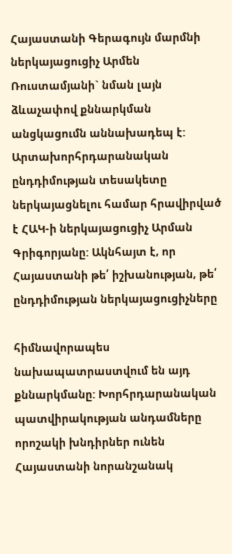Հայաստանի Գերագույն մարմնի ներկայացուցիչ Արմեն Ռուստամյանի` նման լայն ձևաչափով քննարկման անցկացումն աննախադեպ է:  Արտախորհրդարանական ընդդիմության տեսակետը ներկայացնելու համար հրավիրված է ՀԱԿ-ի ներկայացուցիչ Արման Գրիգորյանը: Ակնհայտ է, որ Հայաստանի թե՛ իշխանության, թե՛ ընդդիմության ներկայացուցիչները

հիմնավորապես նախապատրաստվում են այդ քննարկմանը: Խորհրդարանական պատվիրակության անդամները որոշակի խնդիրներ ունեն Հայաստանի նորանշանակ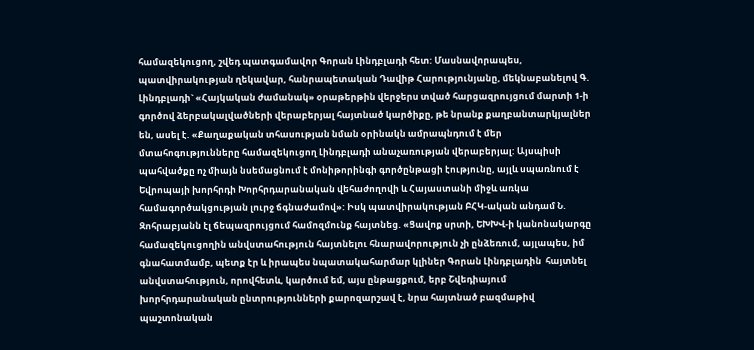համազեկուցող, շվեդ պատգամավոր Գորան Լինդբլադի հետ: Մասնավորապես, պատվիրակության ղեկավար, հանրապետական Դավիթ Հարությունյանը, մեկնաբանելով Գ. Լինդբլադի` «Հայկական ժամանակ» օրաթերթին վերջերս տված հարցազրույցում մարտի 1-ի գործով ձերբակալվածների վերաբերյալ հայտնած կարծիքը, թե նրանք քաղբանտարկյալներ են, ասել է. «Քաղաքական տհասության նման օրինակն ամրապնդում է մեր մտահոգությունները համազեկուցող Լինդբլադի անաչառության վերաբերյալ: Այսպիսի պահվածքը ոչ միայն նսեմացնում է մոնիթորինգի գործընթացի էությունը, այլև սպառնում է Եվրոպայի խորհրդի Խորհրդարանական վեհաժողովի և Հայաստանի միջև առկա համագործակցության լուրջ ճգնաժամով»: Իսկ պատվիրակության ԲՀԿ-ական անդամ Ն. Զոհրաբյանն էլ ճեպազրույցում համոզմունք հայտնեց. «Ցավոք սրտի, ԵԽԽՎ-ի կանոնակարգը  համազեկուցողին անվստահություն հայտնելու հնարավորություն չի ընձեռում, այլապես, իմ գնահատմամբ, պետք էր և իրապես նպատակահարմար կլիներ Գորան Լինդբլադին  հայտնել անվստահություն, որովհետև, կարծում եմ, այս ընթացքում, երբ Շվեդիայում խորհրդարանական ընտրությունների քարոզարշավ է, նրա հայտնած բազմաթիվ պաշտոնական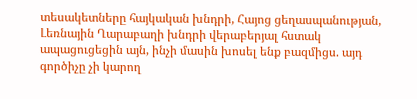տեսակետները հայկական խնդրի, Հայոց ցեղասպանության, Լեռնային Ղարաբաղի խնդրի վերաբերյալ հստակ ապացուցեցին այն, ինչի մասին խոսել ենք բազմիցս. այդ գործիչը չի կարող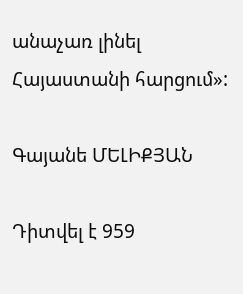անաչառ լինել Հայաստանի հարցում»:

Գայանե ՄԵԼԻՔՅԱՆ

Դիտվել է 959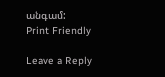անգամ:
Print Friendly

Leave a Reply